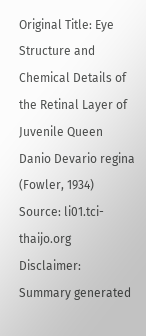Original Title: Eye Structure and Chemical Details of the Retinal Layer of Juvenile Queen Danio Devario regina (Fowler, 1934)
Source: li01.tci-thaijo.org
Disclaimer: Summary generated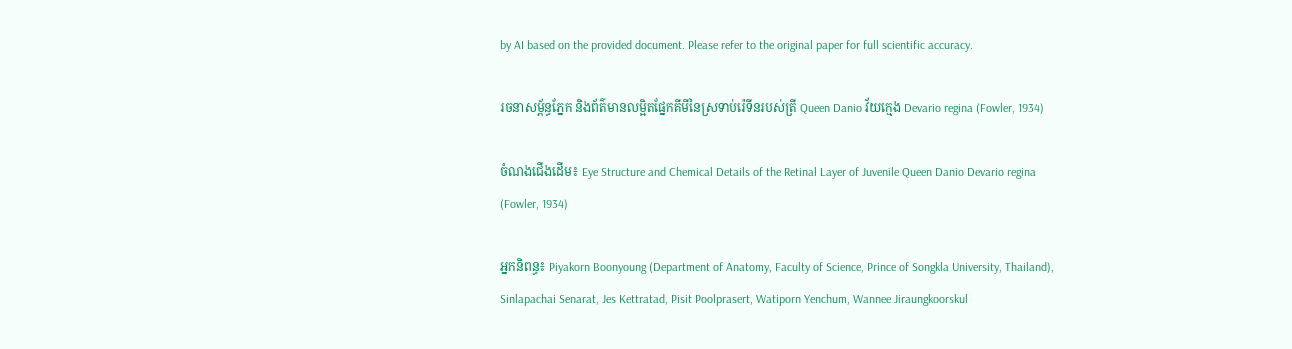by AI based on the provided document. Please refer to the original paper for full scientific accuracy.

រចនាសម្ព័ន្ធភ្នែក និងព័ត៌មានលម្អិតផ្នែកគីមីនៃស្រទាប់រ៉េទីនរបស់ត្រី Queen Danio វ័យក្មេង Devario regina (Fowler, 1934)

ចំណងជើងដើម៖ Eye Structure and Chemical Details of the Retinal Layer of Juvenile Queen Danio Devario regina (Fowler, 1934)

អ្នកនិពន្ធ៖ Piyakorn Boonyoung (Department of Anatomy, Faculty of Science, Prince of Songkla University, Thailand), Sinlapachai Senarat, Jes Kettratad, Pisit Poolprasert, Watiporn Yenchum, Wannee Jiraungkoorskul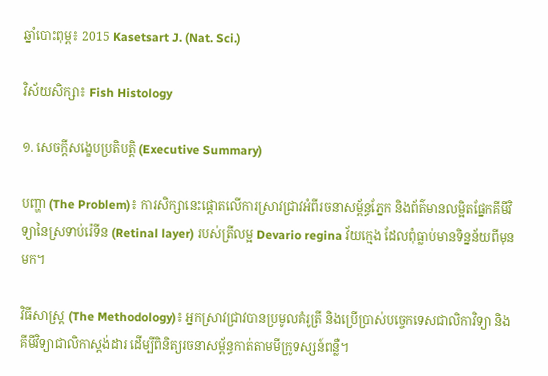ឆ្នាំបោះពុម្ព៖ 2015 Kasetsart J. (Nat. Sci.)

វិស័យសិក្សា៖ Fish Histology

១. សេចក្តីសង្ខេបប្រតិបត្តិ (Executive Summary)

បញ្ហា (The Problem)៖ ការសិក្សានេះផ្តោតលើការស្រាវជ្រាវអំពីរចនាសម្ព័ន្ធភ្នែក និងព័ត៌មានលម្អិតផ្នែកគីមីវិទ្យានៃស្រទាប់រ៉េទីន (Retinal layer) របស់ត្រីលម្អ Devario regina វ័យក្មេង ដែលពុំធ្លាប់មានទិន្នន័យពីមុនមក។

វិធីសាស្ត្រ (The Methodology)៖ អ្នកស្រាវជ្រាវបានប្រមូលគំរូត្រី និងប្រើប្រាស់បច្ចេកទេសជាលិកាវិទ្យា និងគីមីវិទ្យាជាលិកាស្តង់ដារ ដើម្បីពិនិត្យរចនាសម្ព័ន្ធកាត់តាមមីក្រូទស្សន៍ពន្លឺ។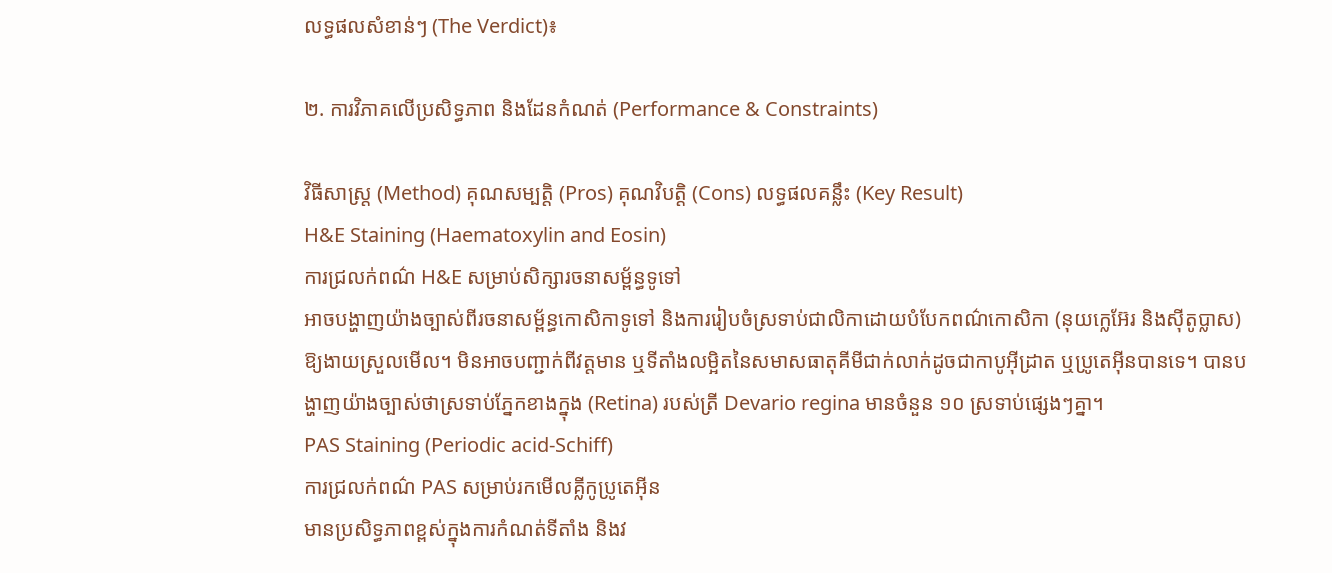លទ្ធផលសំខាន់ៗ (The Verdict)៖

២. ការវិភាគលើប្រសិទ្ធភាព និងដែនកំណត់ (Performance & Constraints)

វិធីសាស្ត្រ (Method) គុណសម្បត្តិ (Pros) គុណវិបត្តិ (Cons) លទ្ធផលគន្លឹះ (Key Result)
H&E Staining (Haematoxylin and Eosin)
ការជ្រលក់ពណ៌ H&E សម្រាប់សិក្សារចនាសម្ព័ន្ធទូទៅ
អាចបង្ហាញយ៉ាងច្បាស់ពីរចនាសម្ព័ន្ធកោសិកាទូទៅ និងការរៀបចំស្រទាប់ជាលិកាដោយបំបែកពណ៌កោសិកា (នុយក្លេអ៊ែរ និងស៊ីតូប្លាស) ឱ្យងាយស្រួលមើល។ មិនអាចបញ្ជាក់ពីវត្តមាន ឬទីតាំងលម្អិតនៃសមាសធាតុគីមីជាក់លាក់ដូចជាកាបូអ៊ីដ្រាត ឬប្រូតេអ៊ីនបានទេ។ បានបង្ហាញយ៉ាងច្បាស់ថាស្រទាប់ភ្នែកខាងក្នុង (Retina) របស់ត្រី Devario regina មានចំនួន ១០ ស្រទាប់ផ្សេងៗគ្នា។
PAS Staining (Periodic acid-Schiff)
ការជ្រលក់ពណ៌ PAS សម្រាប់រកមើលគ្លីកូប្រូតេអ៊ីន
មានប្រសិទ្ធភាពខ្ពស់ក្នុងការកំណត់ទីតាំង និងវ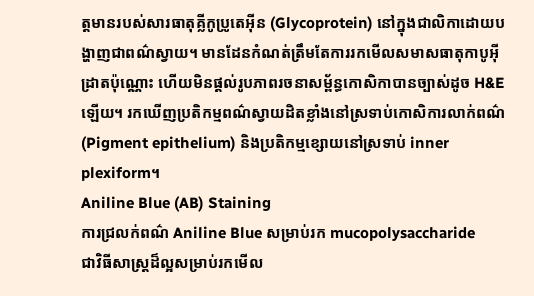ត្តមានរបស់សារធាតុគ្លីកូប្រូតេអ៊ីន (Glycoprotein) នៅក្នុងជាលិកាដោយបង្ហាញជាពណ៌ស្វាយ។ មានដែនកំណត់ត្រឹមតែការរកមើលសមាសធាតុកាបូអ៊ីដ្រាតប៉ុណ្ណោះ ហើយមិនផ្តល់រូបភាពរចនាសម្ព័ន្ធកោសិកាបានច្បាស់ដូច H&E ឡើយ។ រកឃើញប្រតិកម្មពណ៌ស្វាយដិតខ្លាំងនៅស្រទាប់កោសិការលាក់ពណ៌ (Pigment epithelium) និងប្រតិកម្មខ្សោយនៅស្រទាប់ inner plexiform។
Aniline Blue (AB) Staining
ការជ្រលក់ពណ៌ Aniline Blue សម្រាប់រក mucopolysaccharide
ជាវិធីសាស្ត្រដ៏ល្អសម្រាប់រកមើល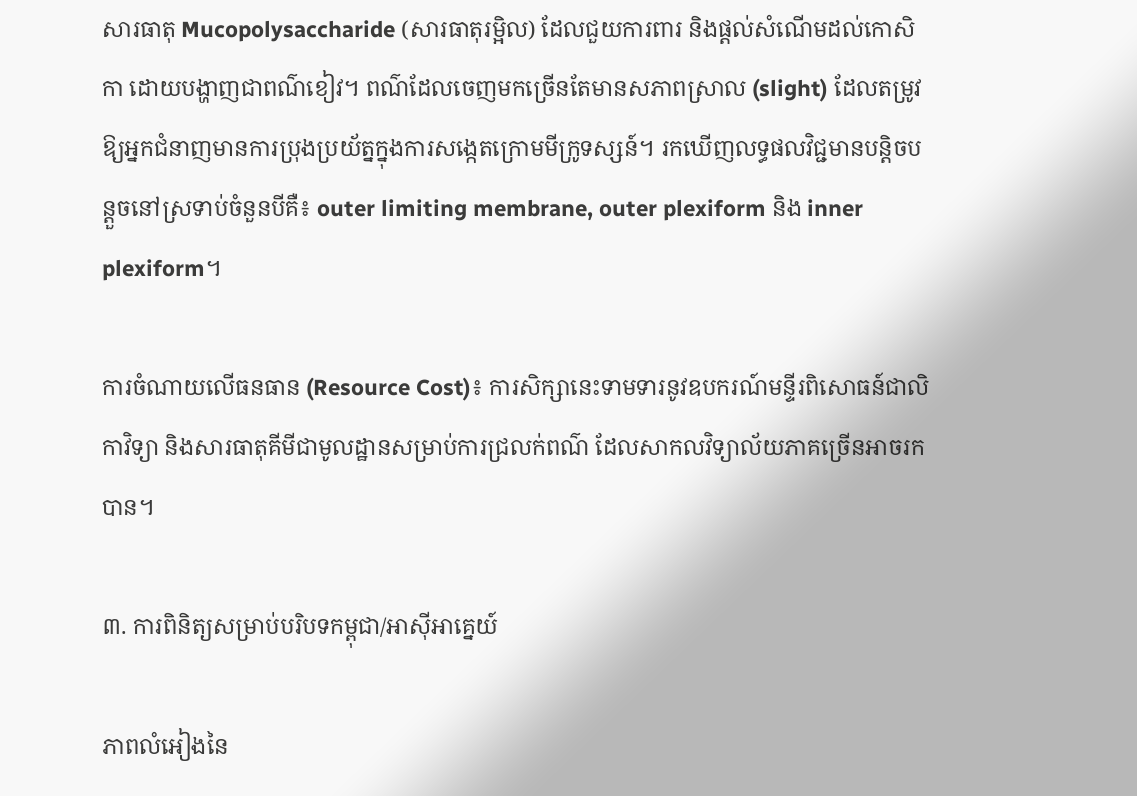សារធាតុ Mucopolysaccharide (សារធាតុរម្អិល) ដែលជួយការពារ និងផ្តល់សំណើមដល់កោសិកា ដោយបង្ហាញជាពណ៌ខៀវ។ ពណ៌ដែលចេញមកច្រើនតែមានសភាពស្រាល (slight) ដែលតម្រូវឱ្យអ្នកជំនាញមានការប្រុងប្រយ័ត្នក្នុងការសង្កេតក្រោមមីក្រូទស្សន៍។ រកឃើញលទ្ធផលវិជ្ជមានបន្តិចបន្តួចនៅស្រទាប់ចំនួនបីគឺ៖ outer limiting membrane, outer plexiform និង inner plexiform។

ការចំណាយលើធនធាន (Resource Cost)៖ ការសិក្សានេះទាមទារនូវឧបករណ៍មន្ទីរពិសោធន៍ជាលិកាវិទ្យា និងសារធាតុគីមីជាមូលដ្ឋានសម្រាប់ការជ្រលក់ពណ៌ ដែលសាកលវិទ្យាល័យភាគច្រើនអាចរកបាន។

៣. ការពិនិត្យសម្រាប់បរិបទកម្ពុជា/អាស៊ីអាគ្នេយ៍

ភាពលំអៀងនៃ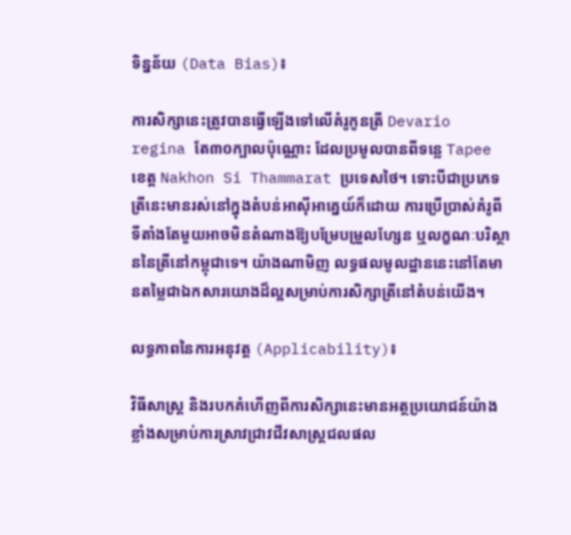ទិន្នន័យ (Data Bias)៖

ការសិក្សានេះត្រូវបានធ្វើឡើងទៅលើគំរូកូនត្រី Devario regina តែ៣០ក្បាលប៉ុណ្ណោះ ដែលប្រមូលបានពីទន្លេ Tapee ខេត្ត Nakhon Si Thammarat ប្រទេសថៃ។ ទោះបីជាប្រភេទត្រីនេះមានរស់នៅក្នុងតំបន់អាស៊ីអាគ្នេយ៍ក៏ដោយ ការប្រើប្រាស់គំរូពីទីតាំងតែមួយអាចមិនតំណាងឱ្យបម្រែបម្រួលហ្សែន ឬលក្ខណៈបរិស្ថាននៃត្រីនៅកម្ពុជាទេ។ យ៉ាងណាមិញ លទ្ធផលមូលដ្ឋាននេះនៅតែមានតម្លៃជាឯកសារយោងដ៏ល្អសម្រាប់ការសិក្សាត្រីនៅតំបន់យើង។

លទ្ធភាពនៃការអនុវត្ត (Applicability)៖

វិធីសាស្ត្រ និងរបកគំហើញពីការសិក្សានេះមានអត្ថប្រយោជន៍យ៉ាងខ្លាំងសម្រាប់ការស្រាវជ្រាវជីវសាស្ត្រជលផល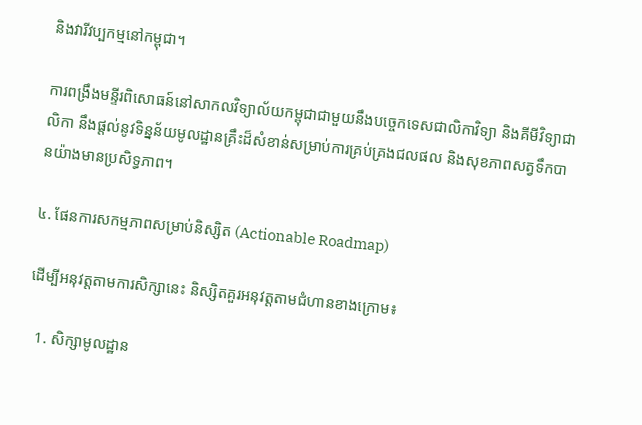និងវារីវប្បកម្មនៅកម្ពុជា។

ការពង្រឹងមន្ទីរពិសោធន៍នៅសាកលវិទ្យាល័យកម្ពុជាជាមួយនឹងបច្ចេកទេសជាលិកាវិទ្យា និងគីមីវិទ្យាជាលិកា នឹងផ្តល់នូវទិន្នន័យមូលដ្ឋានគ្រឹះដ៏សំខាន់សម្រាប់ការគ្រប់គ្រងជលផល និងសុខភាពសត្វទឹកបានយ៉ាងមានប្រសិទ្ធភាព។

៤. ផែនការសកម្មភាពសម្រាប់និស្សិត (Actionable Roadmap)

ដើម្បីអនុវត្តតាមការសិក្សានេះ និស្សិតគួរអនុវត្តតាមជំហានខាងក្រោម៖

  1. សិក្សាមូលដ្ឋាន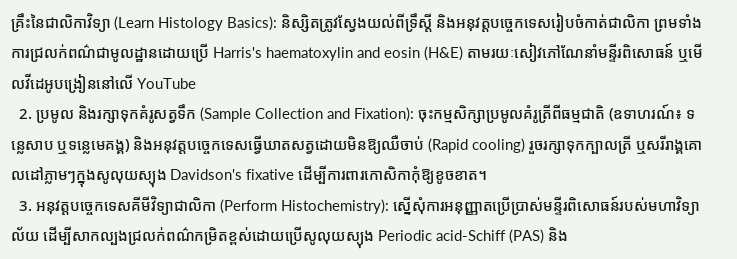គ្រឹះនៃជាលិកាវិទ្យា (Learn Histology Basics): និស្សិតត្រូវស្វែងយល់ពីទ្រឹស្តី និងអនុវត្តបច្ចេកទេសរៀបចំកាត់ជាលិកា ព្រមទាំងការជ្រលក់ពណ៌ជាមូលដ្ឋានដោយប្រើ Harris's haematoxylin and eosin (H&E) តាមរយៈសៀវភៅណែនាំមន្ទីរពិសោធន៍ ឬមើលវីដេអូបង្រៀននៅលើ YouTube
  2. ប្រមូល និងរក្សាទុកគំរូសត្វទឹក (Sample Collection and Fixation): ចុះកម្មសិក្សាប្រមូលគំរូត្រីពីធម្មជាតិ (ឧទាហរណ៍៖ ទន្លេសាប ឬទន្លេមេគង្គ) និងអនុវត្តបច្ចេកទេសធ្វើឃាតសត្វដោយមិនឱ្យឈឺចាប់ (Rapid cooling) រួចរក្សាទុកក្បាលត្រី ឬសរីរាង្គគោលដៅភ្លាមៗក្នុងសូលុយស្យុង Davidson's fixative ដើម្បីការពារកោសិកាកុំឱ្យខូចខាត។
  3. អនុវត្តបច្ចេកទេសគីមីវិទ្យាជាលិកា (Perform Histochemistry): ស្នើសុំការអនុញ្ញាតប្រើប្រាស់មន្ទីរពិសោធន៍របស់មហាវិទ្យាល័យ ដើម្បីសាកល្បងជ្រលក់ពណ៌កម្រិតខ្ពស់ដោយប្រើសូលុយស្យុង Periodic acid-Schiff (PAS) និង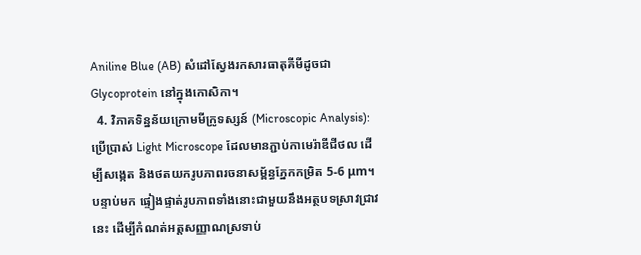Aniline Blue (AB) សំដៅស្វែងរកសារធាតុគីមីដូចជា Glycoprotein នៅក្នុងកោសិកា។
  4. វិភាគទិន្នន័យក្រោមមីក្រូទស្សន៍ (Microscopic Analysis): ប្រើប្រាស់ Light Microscope ដែលមានភ្ជាប់កាមេរ៉ាឌីជីថល ដើម្បីសង្កេត និងថតយករូបភាពរចនាសម្ព័ន្ធភ្នែកកម្រិត 5-6 μm។ បន្ទាប់មក ផ្ទៀងផ្ទាត់រូបភាពទាំងនោះជាមួយនឹងអត្ថបទស្រាវជ្រាវនេះ ដើម្បីកំណត់អត្តសញ្ញាណស្រទាប់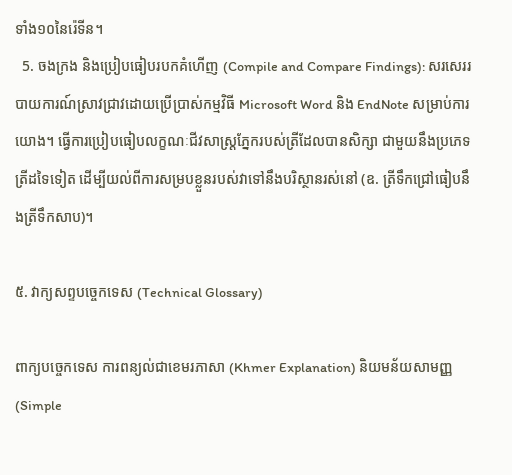ទាំង១០នៃរ៉េទីន។
  5. ចងក្រង និងប្រៀបធៀបរបកគំហើញ (Compile and Compare Findings): សរសេររបាយការណ៍ស្រាវជ្រាវដោយប្រើប្រាស់កម្មវិធី Microsoft Word និង EndNote សម្រាប់ការយោង។ ធ្វើការប្រៀបធៀបលក្ខណៈជីវសាស្ត្រភ្នែករបស់ត្រីដែលបានសិក្សា ជាមួយនឹងប្រភេទត្រីដទៃទៀត ដើម្បីយល់ពីការសម្របខ្លួនរបស់វាទៅនឹងបរិស្ថានរស់នៅ (ឧ. ត្រីទឹកជ្រៅធៀបនឹងត្រីទឹកសាប)។

៥. វាក្យសព្ទបច្ចេកទេស (Technical Glossary)

ពាក្យបច្ចេកទេស ការពន្យល់ជាខេមរភាសា (Khmer Explanation) និយមន័យសាមញ្ញ (Simple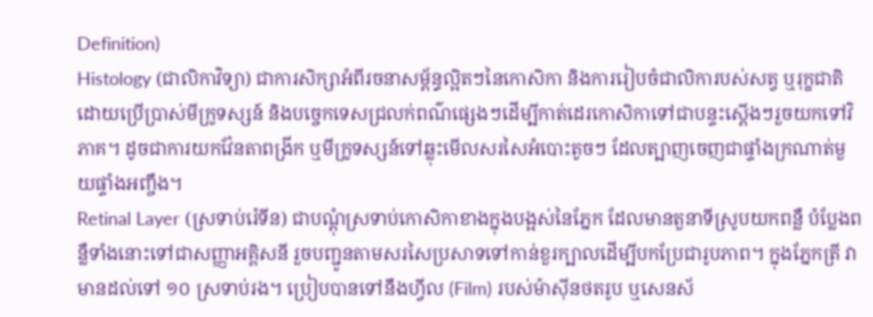Definition)
Histology (ជាលិកាវិទ្យា) ជាការសិក្សាអំពីរចនាសម្ព័ន្ធល្អិតៗនៃកោសិកា និងការរៀបចំជាលិការបស់សត្វ ឬរុក្ខជាតិ ដោយប្រើប្រាស់មីក្រូទស្សន៍ និងបច្ចេកទេសជ្រលក់ពណ៌ផ្សេងៗដើម្បីកាត់ដេរកោសិកាទៅជាបន្ទះស្តើងៗរួចយកទៅវិភាគ។ ដូចជាការយកវ៉ែនតាពង្រីក ឬមីក្រូទស្សន៍ទៅឆ្លុះមើលសរសៃអំបោះតូចៗ ដែលត្បាញចេញជាផ្ទាំងក្រណាត់មួយផ្ទាំងអញ្ចឹង។
Retinal Layer (ស្រទាប់រ៉េទីន) ជាបណ្តុំស្រទាប់កោសិកាខាងក្នុងបង្អស់នៃភ្នែក ដែលមានតួនាទីស្រូបយកពន្លឺ បំប្លែងពន្លឺទាំងនោះទៅជាសញ្ញាអគ្គិសនី រួចបញ្ជូនតាមសរសៃប្រសាទទៅកាន់ខួរក្បាលដើម្បីបកប្រែជារូបភាព។ ក្នុងភ្នែកត្រី វាមានដល់ទៅ ១០ ស្រទាប់រង។ ប្រៀបបានទៅនឹងហ្វីល (Film) របស់ម៉ាស៊ីនថតរូប ឬសេនស័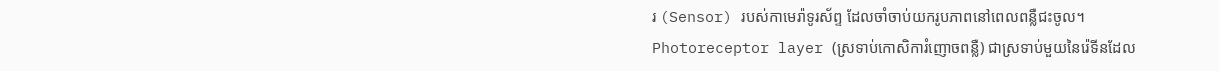រ (Sensor) របស់កាមេរ៉ាទូរស័ព្ទ ដែលចាំចាប់យករូបភាពនៅពេលពន្លឺជះចូល។
Photoreceptor layer (ស្រទាប់កោសិការំញោចពន្លឺ) ជាស្រទាប់មួយនៃរ៉េទីនដែល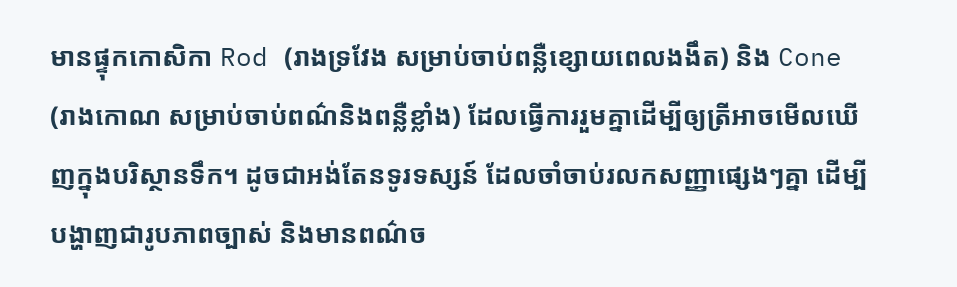មានផ្ទុកកោសិកា Rod (រាងទ្រវែង សម្រាប់ចាប់ពន្លឺខ្សោយពេលងងឹត) និង Cone (រាងកោណ សម្រាប់ចាប់ពណ៌និងពន្លឺខ្លាំង) ដែលធ្វើការរួមគ្នាដើម្បីឲ្យត្រីអាចមើលឃើញក្នុងបរិស្ថានទឹក។ ដូចជាអង់តែនទូរទស្សន៍ ដែលចាំចាប់រលកសញ្ញាផ្សេងៗគ្នា ដើម្បីបង្ហាញជារូបភាពច្បាស់ និងមានពណ៌ច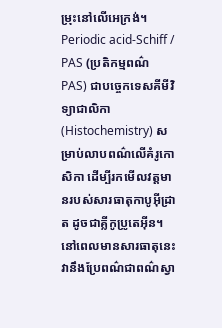ម្រុះនៅលើអេក្រង់។
Periodic acid-Schiff / PAS (ប្រតិកម្មពណ៌ PAS) ជាបច្ចេកទេសគីមីវិទ្យាជាលិកា (Histochemistry) សម្រាប់លាបពណ៌លើគំរូកោសិកា ដើម្បីរកមើលវត្តមានរបស់សារធាតុកាបូអ៊ីដ្រាត ដូចជាគ្លីកូប្រូតេអ៊ីន។ នៅពេលមានសារធាតុនេះ វានឹងប្រែពណ៌ជាពណ៌ស្វា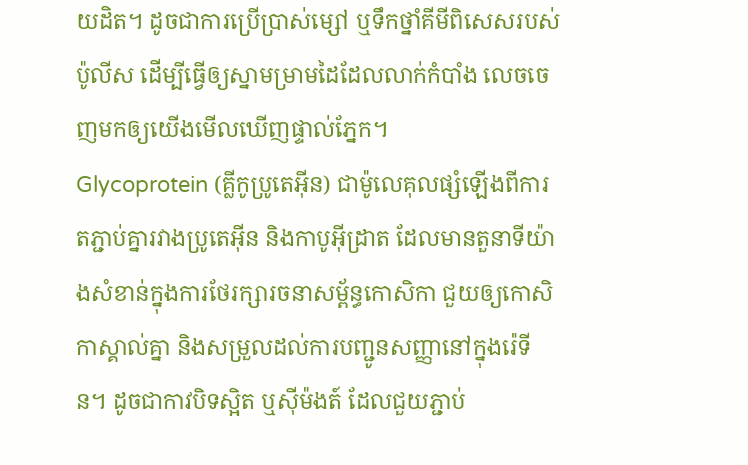យដិត។ ដូចជាការប្រើប្រាស់ម្សៅ ឬទឹកថ្នាំគីមីពិសេសរបស់ប៉ូលីស ដើម្បីធ្វើឲ្យស្នាមម្រាមដៃដែលលាក់កំបាំង លេចចេញមកឲ្យយើងមើលឃើញផ្ទាល់ភ្នែក។
Glycoprotein (គ្លីកូប្រូតេអ៊ីន) ជាម៉ូលេគុលផ្សំឡើងពីការតភ្ជាប់គ្នារវាងប្រូតេអ៊ីន និងកាបូអ៊ីដ្រាត ដែលមានតួនាទីយ៉ាងសំខាន់ក្នុងការថែរក្សារចនាសម្ព័ន្ធកោសិកា ជួយឲ្យកោសិកាស្គាល់គ្នា និងសម្រួលដល់ការបញ្ជូនសញ្ញានៅក្នុងរ៉េទីន។ ដូចជាកាវបិទស្អិត ឬស៊ីម៉ងត៍ ដែលជួយភ្ជាប់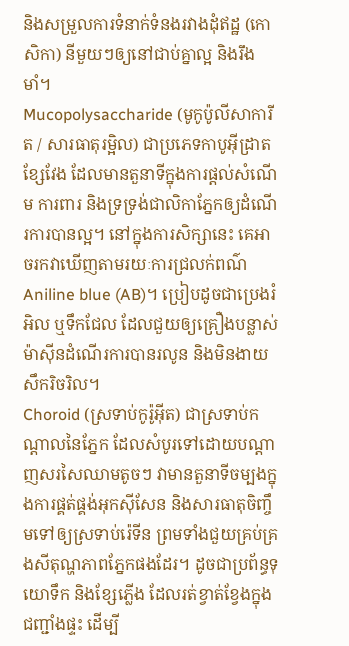និងសម្រួលការទំនាក់ទំនងរវាងដុំឥដ្ឋ (កោសិកា) នីមួយៗឲ្យនៅជាប់គ្នាល្អ និងរឹងមាំ។
Mucopolysaccharide (មូកូប៉ូលីសាការីត / សារធាតុរម្អិល) ជាប្រភេទកាបូអ៊ីដ្រាតខ្សែវែង ដែលមានតួនាទីក្នុងការផ្តល់សំណើម ការពារ និងទ្រទ្រង់ជាលិកាភ្នែកឲ្យដំណើរការបានល្អ។ នៅក្នុងការសិក្សានេះ គេអាចរកវាឃើញតាមរយៈការជ្រលក់ពណ៌ Aniline blue (AB)។ ប្រៀបដូចជាប្រេងរំអិល ឬទឹកជែល ដែលជួយឲ្យគ្រឿងបន្លាស់ម៉ាស៊ីនដំណើរការបានរលូន និងមិនងាយសឹករិចរិល។
Choroid (ស្រទាប់កូរ៉ូអ៊ីត) ជាស្រទាប់កណ្តាលនៃភ្នែក ដែលសំបូរទៅដោយបណ្តាញសរសៃឈាមតូចៗ វាមានតួនាទីចម្បងក្នុងការផ្គត់ផ្គង់អុកស៊ីសែន និងសារធាតុចិញ្ចឹមទៅឲ្យស្រទាប់រ៉េទីន ព្រមទាំងជួយគ្រប់គ្រងសីតុណ្ហភាពភ្នែកផងដែរ។ ដូចជាប្រព័ន្ធទុយោទឹក និងខ្សែភ្លើង ដែលរត់ខ្វាត់ខ្វែងក្នុងជញ្ជាំងផ្ទះ ដើម្បី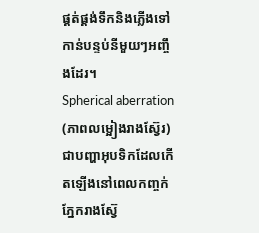ផ្គត់ផ្គង់ទឹកនិងភ្លើងទៅកាន់បន្ទប់នីមួយៗអញ្ចឹងដែរ។
Spherical aberration (ភាពលម្អៀងរាងស្វ៊ែរ) ជាបញ្ហាអុបទិកដែលកើតឡើងនៅពេលកញ្ចក់ភ្នែករាងស្វ៊ែ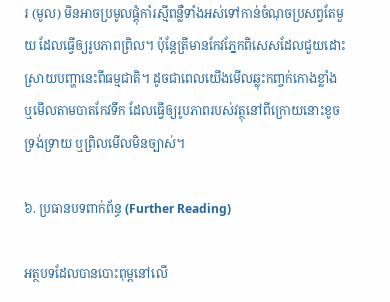រ (មូល) មិនអាចប្រមូលផ្តុំកាំរស្មីពន្លឺទាំងអស់ទៅកាន់ចំណុចប្រសព្វតែមួយ ដែលធ្វើឲ្យរូបភាពព្រិល។ ប៉ុន្តែត្រីមានកែវភ្នែកពិសេសដែលជួយដោះស្រាយបញ្ហានេះពីធម្មជាតិ។ ដូចជាពេលយើងមើលឆ្លុះកញ្ចក់កោងខ្លាំង ឬមើលតាមបាតកែវទឹក ដែលធ្វើឲ្យរូបភាពរបស់វត្ថុនៅពីក្រោយនោះខូចទ្រង់ទ្រាយ ឬព្រិលមើលមិនច្បាស់។

៦. ប្រធានបទពាក់ព័ន្ធ (Further Reading)

អត្ថបទដែលបានបោះពុម្ពនៅលើ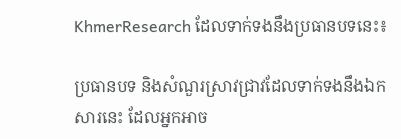KhmerResearch ដែលទាក់ទងនឹងប្រធានបទនេះ៖

ប្រធានបទ និងសំណួរស្រាវជ្រាវដែលទាក់ទងនឹងឯកសារនេះ ដែលអ្នកអាច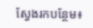ស្វែងរកបន្ថែម៖